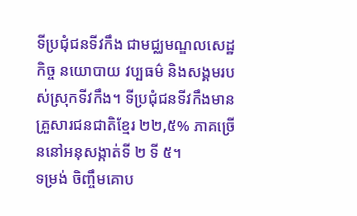ទីប្រជុំជនទីវកឹង ជាមជ្ឈមណ្ឌលសេដ្ឋកិច្ច នយោបាយ វប្បធម៌ និងសង្គមរបស់ស្រុកទីវកឹង។ ទីប្រជុំជនទីវកឹងមានគ្រួសារជនជាតិខ្មែរ ២២,៥% ភាគច្រើននៅអនុសង្កាត់ទី ២ ទី ៥។
ទម្រង់ ចិញ្ចឹមគោប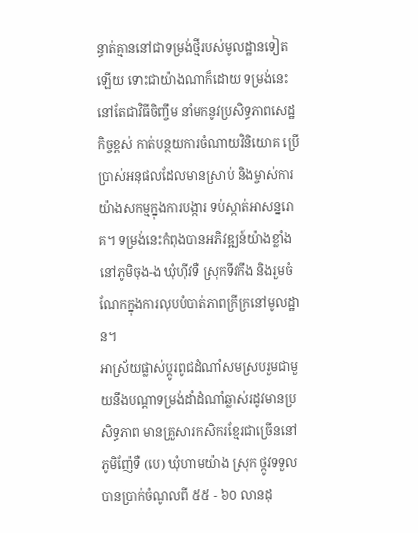ន្ធាត់គ្មាននៅជាទម្រង់ថ្មីរបស់មូលដ្ឋានទៀតឡើយ ទោះជាយ៉ាងណាក៏ដោយ ទម្រង់នេះនៅតែជាវិធីចិញ្ចឹម នាំមកនូវប្រសិទ្ធភាពសេដ្ឋកិច្ចខ្ពស់ កាត់បន្ថយការចំណាយវិនិយោគ ប្រើប្រាស់អនុផលដែលមានស្រាប់ និងម្ចាស់ការយ៉ាងសកម្មក្នុងការបង្ការ ទប់ស្កាត់អាសន្នរោគ។ ទម្រង់នេះកំពុងបានអភិវឌ្ឍន៍យ៉ាងខ្លាំង នៅភូមិចុង-ង ឃុំហ៊ីវទឺ ស្រុកទីវកឹង និងរួមចំណែកក្នុងការលុបបំបាត់ភាពក្រីក្រនៅមូលដ្ឋាន។
អាស្រ័យផ្លាស់ប្ដូរពូជដំណាំសមស្របរួមជាមួយនឹងបណ្ដាទម្រង់ដាំដំណាំឆ្លាស់រដូវមានប្រសិទ្ធភាព មានគ្រួសារកសិករខ្មែរជាច្រើននៅភូមិញ៉ែទឺ (បេ) ឃុំហាមយ៉ាង ស្រុក ថ្កូវទទួលបានប្រាក់ចំណូលពី ៥៥ - ៦០ លានដុ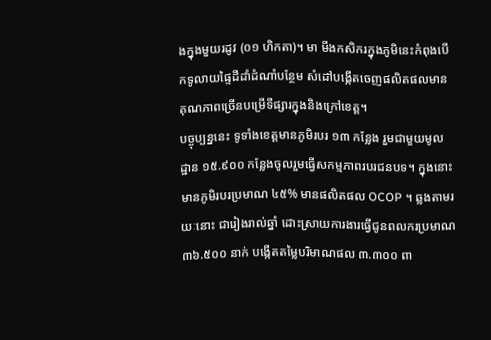ងក្នុងមួយរដូវ (០១ ហិកតា)។ មា មីងកសិករក្នុងភូមិនេះកំពុងបើកទូលាយផ្ទៃដីដាំដំណាំបន្ថែម សំដៅបង្កើតចេញផលិតផលមានគុណភាពច្រើនបម្រើទីផ្សារក្នុងនិងក្រៅខេត្ត។
បច្ចុប្បន្ននេះ ទូទាំងខេត្តមានភូមិរបរ ១៣ កន្លែង រួមជាមួយមូលដ្ឋាន ១៥.៩០០ កន្លែងចូលរួមធ្វើសកម្មភាពរបរជនបទ។ ក្នុងនោះ មានភូមិរបរប្រមាណ ៤៥% មានផលិតផល OCOP ។ ឆ្លងតាមរយៈនោះ ជារៀងរាល់ឆ្នាំ ដោះស្រាយការងារធ្វើជូនពលករប្រមាណ ៣៦.៥០០ នាក់ បង្កើតតម្លៃបរិមាណផល ៣.៣០០ ពា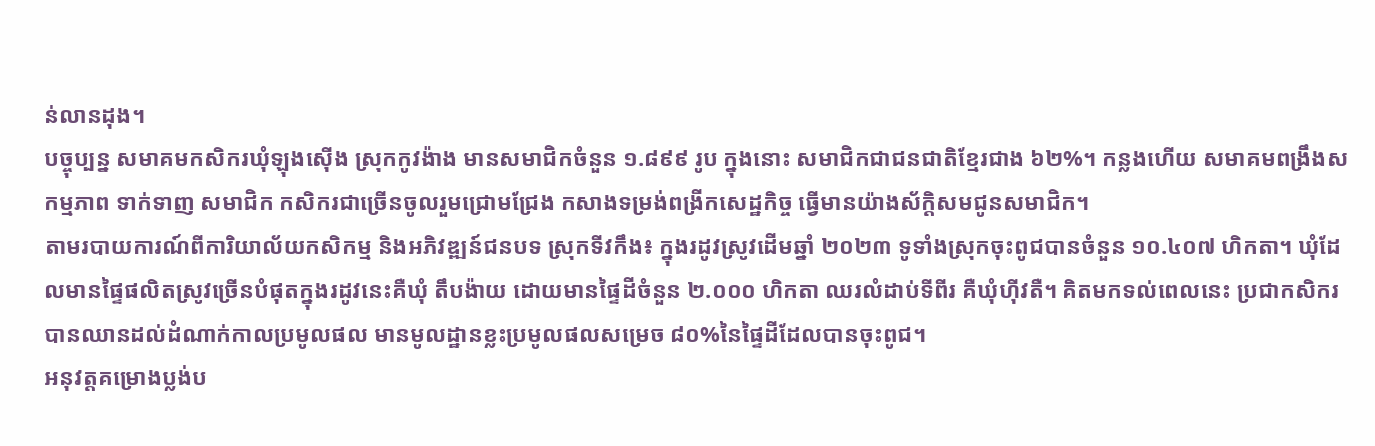ន់លានដុង។
បច្ចុប្បន្ន សមាគមកសិករឃុំឡុងស៊ើង ស្រុកកូវង៉ាង មានសមាជិកចំនួន ១.៨៩៩ រូប ក្នុងនោះ សមាជិកជាជនជាតិខ្មែរជាង ៦២%។ កន្លងហើយ សមាគមពង្រឹងសកម្មភាព ទាក់ទាញ សមាជិក កសិករជាច្រើនចូលរួមជ្រោមជ្រែង កសាងទម្រង់ពង្រីកសេដ្ឋកិច្ច ធ្វើមានយ៉ាងស័ក្ដិសមជូនសមាជិក។
តាមរបាយការណ៍ពីការិយាល័យកសិកម្ម និងអភិវឌ្ឍន៍ជនបទ ស្រុកទីវកឹង៖ ក្នុងរដូវស្រូវដើមឆ្នាំ ២០២៣ ទូទាំងស្រុកចុះពូជបានចំនួន ១០.៤០៧ ហិកតា។ ឃុំដែលមានផ្ទៃផលិតស្រូវច្រើនបំផុតក្នុងរដូវនេះគឺឃុំ តឹបង៉ាយ ដោយមានផ្ទៃដីចំនួន ២.០០០ ហិកតា ឈរលំដាប់ទីពីរ គឺឃុំហ៊ីវតឺ។ គិតមកទល់ពេលនេះ ប្រជាកសិករបានឈានដល់ដំណាក់កាលប្រមូលផល មានមូលដ្ឋានខ្លះប្រមូលផលសម្រេច ៨០%នៃផ្ទៃដីដែលបានចុះពូជ។
អនុវត្តគម្រោងប្លង់ប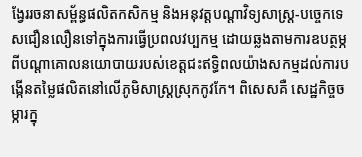ង្វែររចនាសម្ព័ន្ធផលិតកសិកម្ម និងអនុវត្តបណ្តាវិទ្យសាស្ត្រ-បច្ចេកទេសជឿនលឿនទៅក្នុងការធ្វើប្រពលវប្បកម្ម ដោយឆ្លងតាមការឧបត្ថម្ភពីបណ្តាគោលនយោបាយរបស់ខេត្តជះឥទ្ធិពលយ៉ាងសកម្មដល់ការបង្កើនតម្លៃផលិតនៅលើភូមិសាស្ត្រស្រុកកូវកែ។ ពិសេសគឺ សេដ្ឋកិច្ចចម្ការក្នុ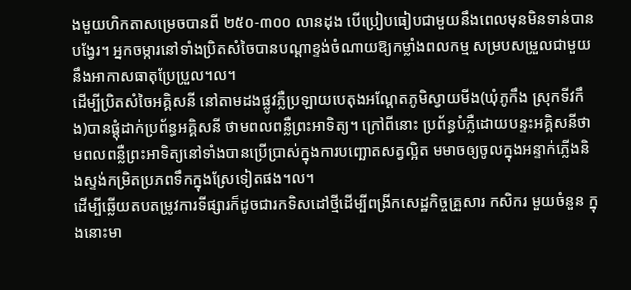ងមួយហិកតាសម្រេចបានពី ២៥០-៣០០ លានដុង បើប្រៀបធៀបជាមួយនឹងពេលមុនមិនទាន់បានបង្វែរ។ អ្នកចម្ការនៅទាំងប្រិតសំចៃបានបណ្តាខ្ទង់ចំណាយឱ្យកម្លាំងពលកម្ម សម្របសម្រួលជាមួយនឹងអាកាសធាតុប្រែប្រួល។ល។
ដើម្បីប្រិតសំចៃអគ្គិសនី នៅតាមដងផ្លូវភ្លឺប្រឡាយបេតុងអណ្តែតភូមិស្វាយមីង(ឃុំភូកឹង ស្រុកទីវកឹង)បានផ្តុំដាក់ប្រព័ន្ធអគ្គិសនី ថាមពលពន្លឺព្រះអាទិត្យ។ ក្រៅពីនោះ ប្រព័ន្ធបំភ្លឺដោយបន្ទះអគ្គិសនីថាមពលពន្លឺព្រះអាទិត្យនៅទាំងបានប្រើប្រាស់ក្នុងការបញ្ឆោតសត្វល្អិត មមាចឲ្យចូលក្នុងអន្ទាក់ភ្លើងនិងស្ទង់កម្រិតប្រភពទឹកក្នុងស្រែទៀតផង។ល។
ដើម្បីឆ្លើយតបតម្រូវការទីផ្សារក៏ដូចជារកទិសដៅថ្មីដើម្បីពង្រីកសេដ្ឋកិច្ចគ្រួសារ កសិករ មួយចំនួន ក្នុងនោះមា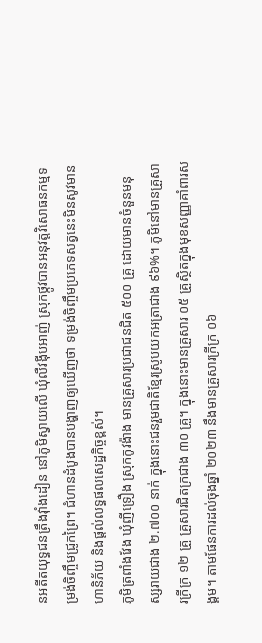នអតីតយុទ្ធជនត្រឹងវ៉ាំងដៀន នៅភូមិស្វាយលើ ឃុំលឺវង៉ីបអាញ់ ស្រុកថ្កូវបានអនុវត្តវិសោធនកម្មទម្រង់ចិញ្ចឹមជ្រូកព្រៃ។ ជំហានដំបូងបានបង្ហាញឲ្យឃើញថា ទម្រង់ចិញ្ចឹមប្រភេទសត្វនេះមិនសូវមានហានិភ័យ និងផ្ដល់លទ្ធផលសេដ្ឋកិច្ចខ្ពស់។
ភូមិត្រពាំងវែង ឃុំញីទ្រឿង ស្រុកកូវង៉ាង មានគ្រួសារប្រជាជនជិត ៥០០ គ្រួ ដោយមានចំនួនមនុស្សរាយជាង ២.៧០០ នាក់ ក្នុងនោះជនរួមជាតិខ្មែរស្រូបយកអត្រាជាង ៩៦%។ ភូមិនៅមានគ្រួសារក្រីក្រ ១២ គ្រួ គ្រួសារជិតក្រជាង ៣០ គ្រួ។ ក្នុងនោះមានគ្រួសារ ០៥ គ្រួស្ថិតក្នុងមុខសញ្ញាគាំពារសង្គម។ តាមផែនការដល់ចុងឆ្នាំ ២០២៣ នឹងមានគ្រួសារក្រីក្រ ០៦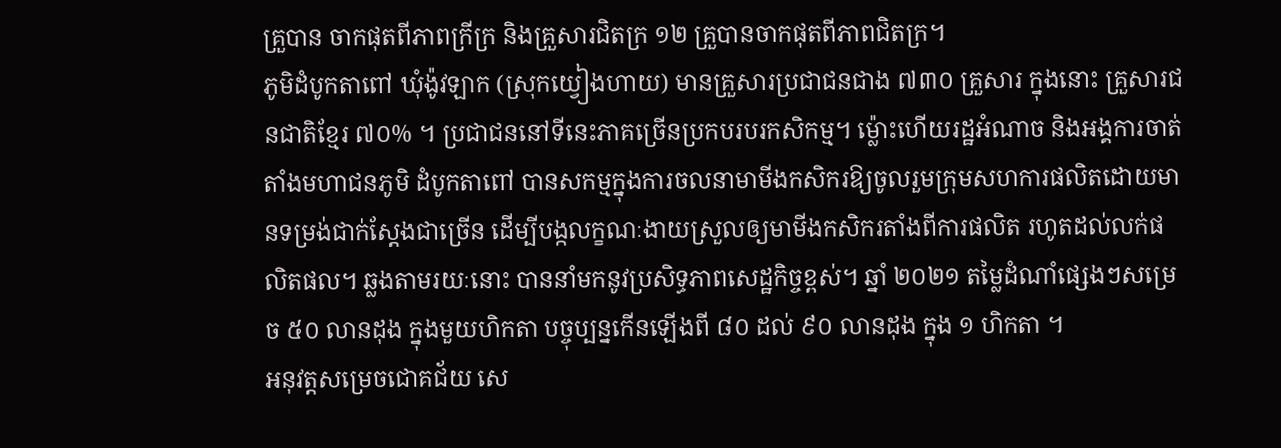គ្រួបាន ចាកផុតពីភាពក្រីក្រ និងគ្រួសារជិតក្រ ១២ គ្រួបានចាកផុតពីភាពជិតក្រ។
ភូមិដំបូកតាពៅ ឃុំង៉ូវឡាក (ស្រុកយ្វៀងហាយ) មានគ្រួសារប្រជាជនជាង ៧៣០ គ្រួសារ ក្នុងនោះ គ្រួសារជនជាតិខ្មែរ ៧០% ។ ប្រជាជននៅទីនេះភាគច្រើនប្រកបរបរកសិកម្ម។ ម្ល៉ោះហើយរដ្ឋអំណាច និងអង្គការចាត់តាំងមហាជនភូមិ ដំបូកតាពៅ បានសកម្មក្នុងការចលនាមាមីងកសិករឱ្យចូលរួមក្រុមសហការផលិតដោយមានទម្រង់ជាក់ស្តែងជាច្រើន ដើម្បីបង្កលក្ខណៈងាយស្រួលឲ្យមាមីងកសិករតាំងពីការផលិត រហូតដល់លក់ផលិតផល។ ឆ្លងតាមរយៈនោះ បាននាំមកនូវប្រសិទ្ធភាពសេដ្ឋកិច្ចខ្ពស់។ ឆ្នាំ ២០២១ តម្លៃដំណាំផ្សេងៗសម្រេច ៥០ លានដុង ក្នុងមួយហិកតា បច្ចុប្បន្នកើនឡើងពី ៨០ ដល់ ៩០ លានដុង ក្នុង ១ ហិកតា ។
អនុវត្តសម្រេចជោគជ័យ សេ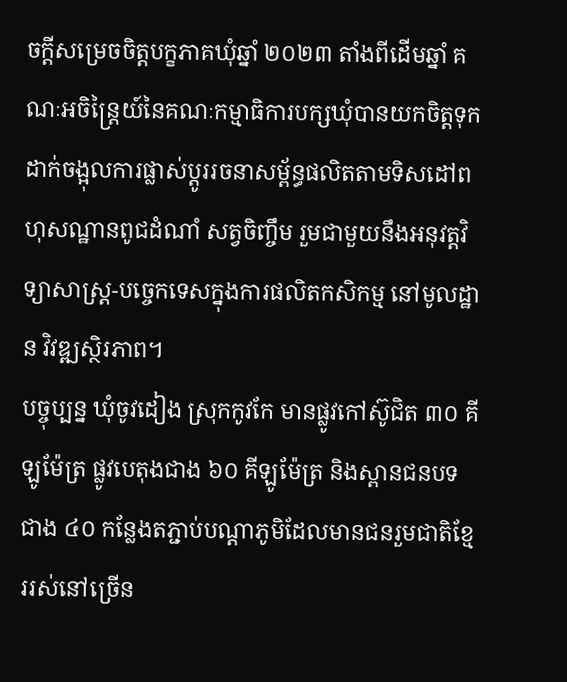ចក្តីសម្រេចចិត្តបក្ខភាគឃុំឆ្នាំ ២០២៣ តាំងពីដើមឆ្នាំ គណៈអចិន្ត្រៃយ៍នៃគណៈកម្មាធិការបក្សឃុំបានយកចិត្តទុកដាក់ចង្អុលការផ្លាស់ប្តូររចនាសម្ព័ន្ធផលិតតាមទិសដៅពហុសណ្ឋានពូជដំណាំ សត្វចិញ្ចឹម រួមជាមួយនឹងអនុវត្តវិទ្យាសាស្ត្រ-បច្ចេកទេសក្នុងការផលិតកសិកម្ម នៅមូលដ្ឋាន វិវឌ្ឍស្ថិរភាព។
បច្ចុប្បន្ន ឃុំចូវដៀង ស្រុកកូវកែ មានផ្លូវកៅស៊ូជិត ៣០ គីឡូម៉ែត្រ ផ្លូវបេតុងជាង ៦០ គីឡូម៉ែត្រ និងស្ពានជនបទជាង ៤០ កន្លែងតភ្ជាប់បណ្តាភូមិដែលមានជនរួមជាតិខ្មែររស់នៅច្រើន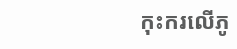កុះករលើភូ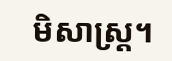មិសាស្រ្ត។